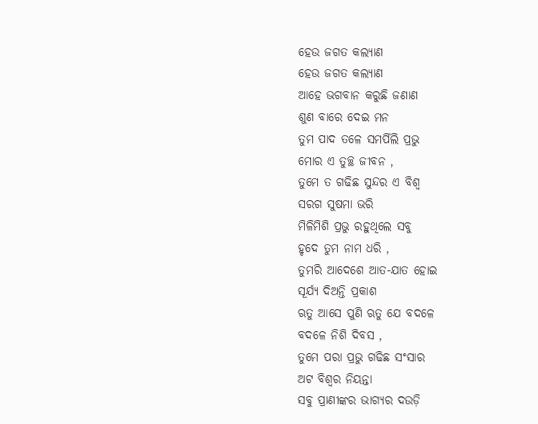ହେଉ ଜଗତ କଲ୍ୟାଣ
ହେଉ ଜଗତ କଲ୍ୟାଣ
ଆହେ ଭଗବାନ କରୁଛି ଜଣାଣ
ଶୁଣ ବାରେ ଦେଇ ମନ
ତୁମ ପାଦ ତଳେ ସମର୍ପିଲି ପ୍ରଭୁ
ମୋର ଏ ତୁଚ୍ଛ ଜୀବନ ,
ତୁମେ ତ ଗଢିଛ ସୁନ୍ଦର ଏ ବିଶ୍ଵ
ସରଗ ସୁଷମା ଭରି
ମିଳିମିଶି ପ୍ରଭୁ ରହୁଥିଲେ ସବୁ
ହୃଦେ ତୁମ ନାମ ଧରି ,
ତୁମରି ଆଦେଶେ ଆତ-ଯାତ ହୋଇ
ସୂର୍ଯ୍ୟ ଦିଅନ୍ତି ପ୍ରକାଶ
ଋତୁ ଆସେ ପୁଣି ଋତୁ ଯେ ବଦଳେ
ବଦଳେ ନିଶି ଦିବସ ,
ତୁମେ ପରା ପ୍ରଭୁ ଗଢିଛ ସଂସାର
ଅଟ ବିଶ୍ଵର ନିୟନ୍ତା
ସବୁ ପ୍ରାଣୀଙ୍କର ଭାଗ୍ଯର ଦଉଡ଼ି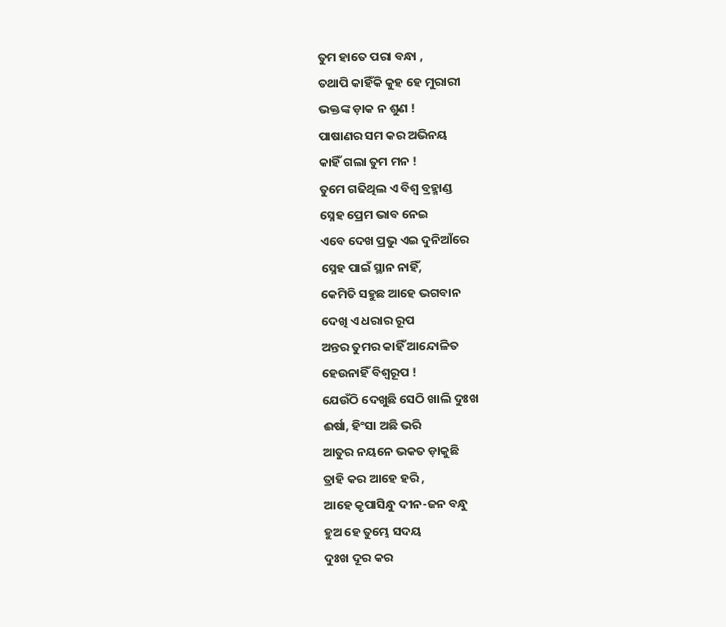ତୁମ ହାତେ ପରା ବନ୍ଧା ,
ତଥାପି କାହିଁକି କୁହ ହେ ମୁରାରୀ
ଭକ୍ତଙ୍କ ଡ଼ାକ ନ ଶୁଣ !
ପାଷାଣର ସମ କର ଅଭିନୟ
କାହିଁ ଗଲା ତୁମ ମନ !
ତୁମେ ଗଢିଥିଲ ଏ ବିଶ୍ଵ ବ୍ରହ୍ମାଣ୍ଡ
ସ୍ନେହ ପ୍ରେମ ଭାବ ନେଇ
ଏବେ ଦେଖ ପ୍ରଭୁ ଏଇ ଦୁନିଆଁରେ
ସ୍ନେହ ପାଇଁ ସ୍ଥାନ ନାହିଁ,
କେମିତି ସହୁଛ ଆହେ ଭଗବାନ
ଦେଖି ଏ ଧରାର ରୂପ
ଅନ୍ତର ତୁମର କାହିଁ ଆନ୍ଦୋଳିତ
ହେଉନାହିଁ ବିଶ୍ଵରୂପ !
ଯେଉଁଠି ଦେଖୁଛି ସେଠି ଖାଲି ଦୁଃଖ
ଈର୍ଷା, ହିଂସା ଅଛି ଭରି
ଆତୁର ନୟନେ ଭକତ ଡ଼ାକୁଛି
ତ୍ରାହି କର ଆହେ ହରି ,
ଆହେ କୃପାସିନ୍ଧୁ ଦୀନ-ଜନ ବନ୍ଧୁ
ହୁଅ ହେ ତୁମ୍ଭେ ସଦୟ
ଦୁଃଖ ଦୂର କର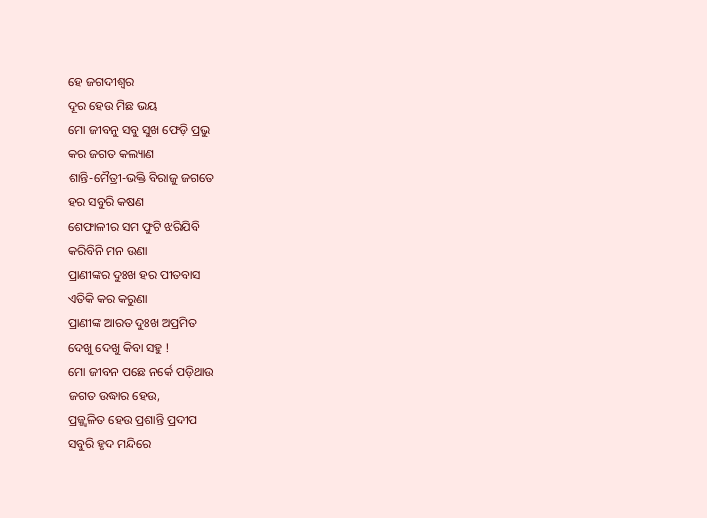ହେ ଜଗଦୀଶ୍ଵର
ଦୂର ହେଉ ମିଛ ଭୟ
ମୋ ଜୀବନୁ ସବୁ ସୁଖ ଫେଡ଼ି ପ୍ରଭୁ
କର ଜଗତ କଲ୍ୟାଣ
ଶାନ୍ତି-ମୈତ୍ରୀ-ଭକ୍ତି ବିରାଜୁ ଜଗତେ
ହର ସବୁରି କଷଣ
ଶେଫାଳୀର ସମ ଫୁଟି ଝରିଯିବି
କରିବିନି ମନ ଉଣା
ପ୍ରାଣୀଙ୍କର ଦୁଃଖ ହର ପୀତବାସ
ଏତିକି କର କରୁଣା
ପ୍ରାଣୀଙ୍କ ଆରତ ଦୁଃଖ ଅପ୍ରମିତ
ଦେଖୁ ଦେଖୁ କିବା ସହୁ !
ମୋ ଜୀବନ ପଛେ ନର୍କେ ପଡ଼ିଥାଉ
ଜଗତ ଉଦ୍ଧାର ହେଉ,
ପ୍ରଜ୍ଜ୍ୱଳିତ ହେଉ ପ୍ରଶାନ୍ତି ପ୍ରଦୀପ
ସବୁରି ହୃଦ ମନ୍ଦିରେ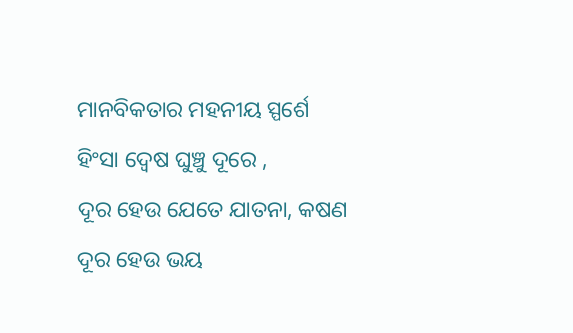ମାନବିକତାର ମହନୀୟ ସ୍ପର୍ଶେ
ହିଂସା ଦ୍ଵେଷ ଘୁଞ୍ଚୁ ଦୂରେ ,
ଦୂର ହେଉ ଯେତେ ଯାତନା, କଷଣ
ଦୂର ହେଉ ଭୟ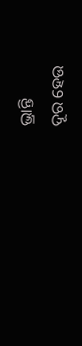ଭ୍ରାନ୍ତି
ଦୂର ହେଉ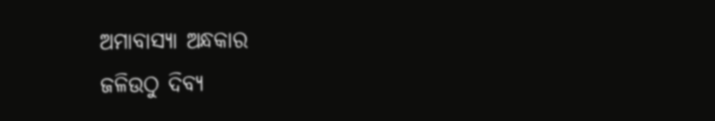ଅମାବାସ୍ୟା ଅନ୍ଧକାର
ଜଳିଉଠୁ ଦିବ୍ୟ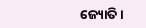ଜ୍ୟୋତି ।